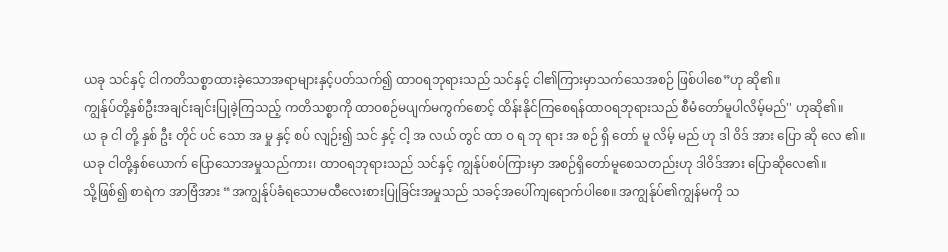ယခု သင်နှင့် ငါကတိသစ္စာထားခဲ့သောအရာများနှင့်ပတ်သက်၍ ထာဝရဘုရားသည် သင်နှင့် ငါ၏ကြားမှာသက်သေအစဉ် ဖြစ်ပါစေ”ဟု ဆို၏။
ကျွန်ုပ်တို့နှစ်ဦးအချင်းချင်းပြုခဲ့ကြသည့် ကတိသစ္စာကို ထာဝစဉ်မပျက်မကွက်စောင့် ထိန်းနိုင်ကြစေရန်ထာဝရဘုရားသည် စီမံတော်မူပါလိမ့်မည်'' ဟုဆို၏။
ယ ခု ငါ တို့ နှစ် ဦး တိုင် ပင် သော အ မှု နှင့် စပ် လျဉ်း၍ သင် နှင့် ငါ့ အ လယ် တွင် ထာ ဝ ရ ဘု ရား အ စဉ် ရှိ တော် မူ လိမ့် မည် ဟု ဒါ ဝိဒ် အား ပြော ဆို လေ ၏။
ယခု ငါတို့နှစ်ယောက် ပြောသောအမှုသည်ကား၊ ထာဝရဘုရားသည် သင်နှင့် ကျွန်ုပ်စပ်ကြားမှာ အစဉ်ရှိတော်မူစေသတည်းဟု ဒါဝိဒ်အား ပြောဆိုလေ၏။
သို့ဖြစ်၍ စာရဲက အာဗြံအား “အကျွန်ုပ်ခံရသောမထီလေးစားပြုခြင်းအမှုသည် သခင့်အပေါ်ကျရောက်ပါစေ။ အကျွန်ုပ်၏ကျွန်မကို သ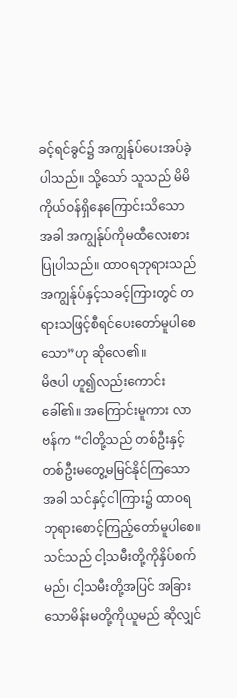ခင့်ရင်ခွင်၌ အကျွန်ုပ်ပေးအပ်ခဲ့ပါသည်။ သို့သော် သူသည် မိမိကိုယ်ဝန်ရှိနေကြောင်းသိသောအခါ အကျွန်ုပ်ကိုမထီလေးစားပြုပါသည်။ ထာဝရဘုရားသည် အကျွန်ုပ်နှင့်သခင့်ကြားတွင် တရားသဖြင့်စီရင်ပေးတော်မူပါစေသော”ဟု ဆိုလေ၏။
မိဇပါ ဟူ၍လည်းကောင်း ခေါ်၏။ အကြောင်းမူကား လာဗန်က “ငါတို့သည် တစ်ဦးနှင့်တစ်ဦးမတွေ့မမြင်နိုင်ကြသောအခါ သင်နှင့်ငါကြား၌ ထာဝရဘုရားစောင့်ကြည့်တော်မူပါစေ။
သင်သည် ငါ့သမီးတို့ကိုနှိပ်စက်မည်၊ ငါ့သမီးတို့အပြင် အခြားသောမိန်းမတို့ကိုယူမည် ဆိုလျှင်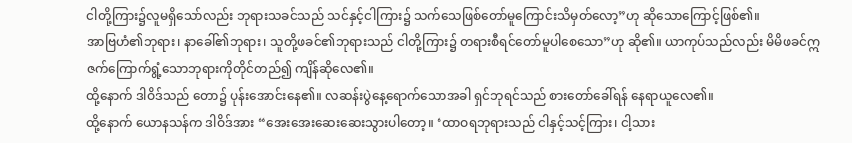ငါတို့ကြား၌လူမရှိသော်လည်း ဘုရားသခင်သည် သင်နှင့်ငါကြား၌ သက်သေဖြစ်တော်မူကြောင်းသိမှတ်လော့”ဟု ဆိုသောကြောင့်ဖြစ်၏။
အာဗြဟံ၏ဘုရား၊ နာခေါ်၏ဘုရား၊ သူတို့ဖခင်၏ဘုရားသည် ငါတို့ကြား၌ တရားစီရင်တော်မူပါစေသော”ဟု ဆို၏။ ယာကုပ်သည်လည်း မိမိဖခင်ဣဇက်ကြောက်ရွံ့သောဘုရားကိုတိုင်တည်၍ ကျိန်ဆိုလေ၏။
ထို့နောက် ဒါဝိဒ်သည် တော၌ ပုန်းအောင်းနေ၏။ လဆန်းပွဲနေ့ရောက်သောအခါ ရှင်ဘုရင်သည် စားတော်ခေါ်ရန် နေရာယူလေ၏။
ထို့နောက် ယောနသန်က ဒါဝိဒ်အား “အေးအေးဆေးဆေးသွားပါတော့။ ‘ထာဝရဘုရားသည် ငါနှင့်သင့်ကြား၊ ငါ့သား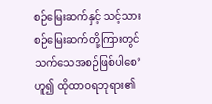စဉ်မြေးဆက်နှင့် သင့်သားစဉ်မြေးဆက်တို့ကြားတွင် သက်သေအစဉ်ဖြစ်ပါစေ’ဟူ၍ ထိုထာဝရဘုရား၏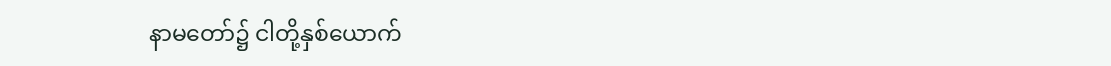နာမတော်၌ ငါတို့နှစ်ယောက်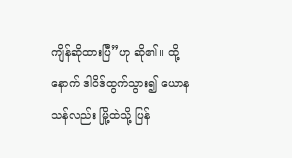ကျိန်ဆိုထားပြီ”ဟု ဆို၏။ ထို့နောက် ဒါဝိဒ်ထွက်သွား၍ ယောနသန်လည်း မြို့ထဲသို့ ပြန်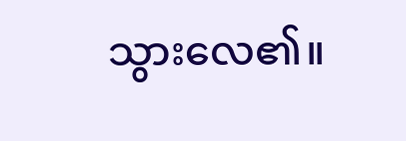သွားလေ၏။